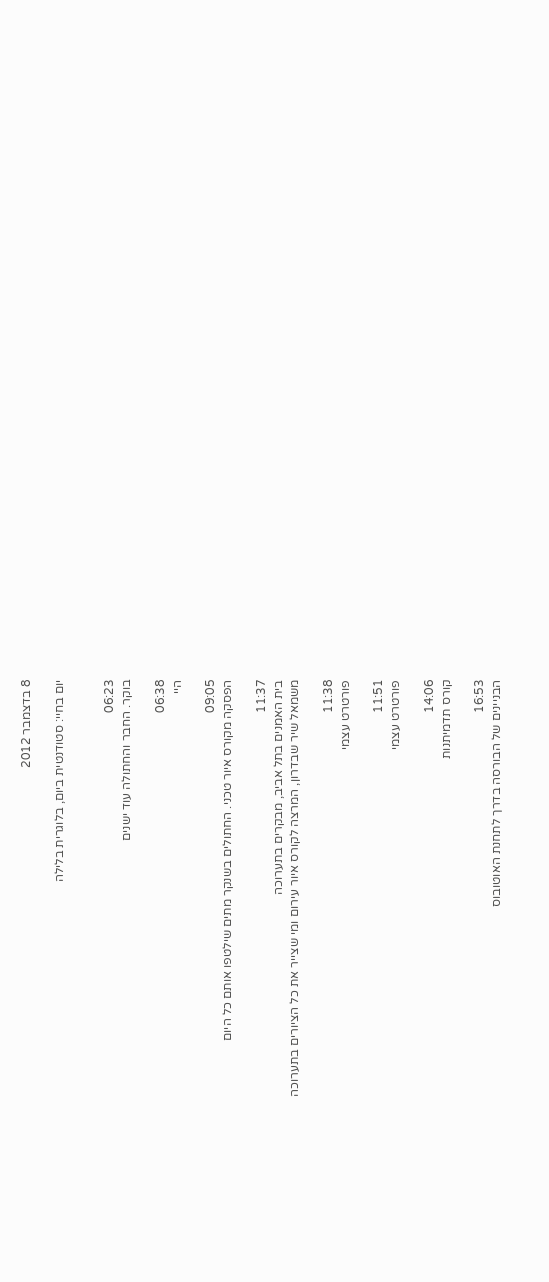8 בדצמבר 2012

יום בחיי: סטודנטית ביום, בלוגרית בלילה


06:23
בוקר. החבר והחתולה עוד ישנים

06:38
היי

09:05
הפסקה מקורס איור טכני. החתולים בשנקר מתים שילטפו אותם כל היום

11:37
בית האמנים בתל אביב, מבקרים בתערוכה
משמאל שיר שבדרון, המרצה לקורס איור עירום ומי שצייר את כל הציורים בתערוכה

11:38
פורטרט עצמי

11:51
פורטרט עצמי

14:06
קורס תדמיתנות

16:53
הבניינים של הבורסה בדרך לתחנת האוטובוס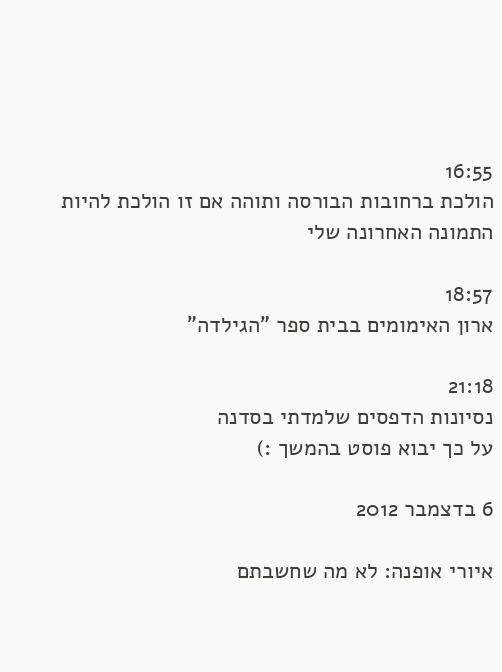16:55
הולכת ברחובות הבורסה ותוהה אם זו הולכת להיות התמונה האחרונה שלי

18:57
ארון האימומים בבית ספר "הגילדה"

21:18
נסיונות הדפסים שלמדתי בסדנה
על כך יבוא פוסט בהמשך :)

6 בדצמבר 2012

איורי אופנה: לא מה שחשבתם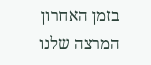בזמן האחרון המרצה שלנו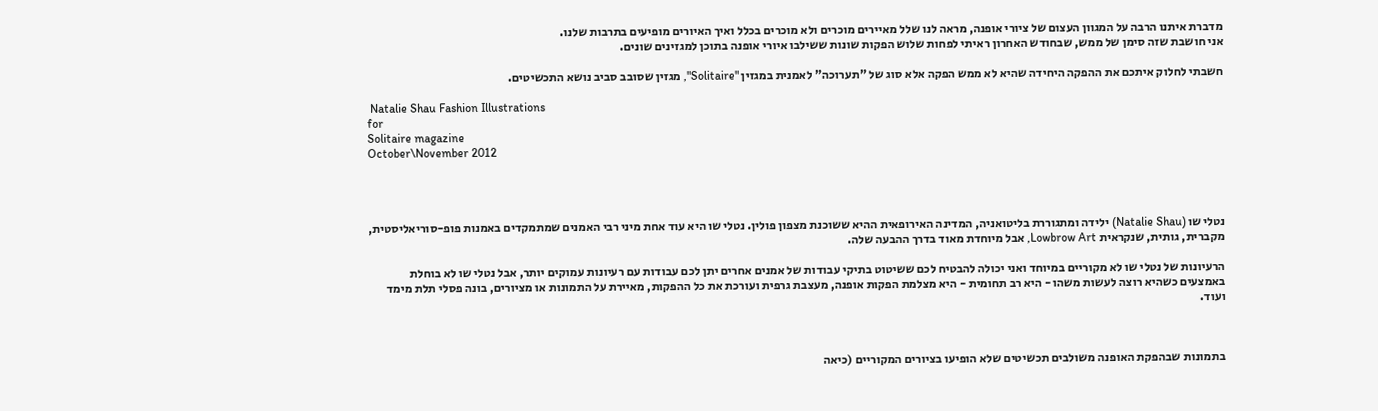מדברת איתנו הרבה על המגוון העצום של ציורי אופנה, מראה לנו שלל מאיירים מוכרים ולא מוכרים בכלל ואיך האיורים מופיעים בתרבות שלנו.
אני חושבת שזה סימן של ממש, שבחודש האחרון ראיתי לפחות שלוש הפקות שונות ששילבו איורי אופנה בתוכן למגזינים שונים.

חשבתי לחלוק איתכם את ההפקה היחידה שהיא לא ממש הפקה אלא סוג של "תערוכה" לאמנית במגזין "Solitaire", מגזין שסובב סביב נושא התכשיטים.

 Natalie Shau Fashion Illustrations
for
Solitaire magazine
October\November 2012




נטלי שו (Natalie Shau) ילידה ומתגוררת בליטואניה, המדינה האירופאית ההיא ששוכנת מצפון פולין. נטלי שו היא עוד אחת מיני רבי האמנים שמתמקדים באמנות פופ-סוריאליסטית, מקברית, גותית, שנקראית Lowbrow Art, אבל מיוחדת מאוד בדרך ההבעה שלה.

הרעיונות של נטלי שו לא מקוריים במיוחד ואני יכולה להבטיח לכם ששיטוט בתיקי עבודות של אמנים אחרים יתן לכם עבודות עם רעיונות עמוקים יותר, אבל נטלי שו לא בוחלת באמצעים כשהיא רוצה לעשות משהו - היא רב תחומית - היא מצלמת הפקות אופנה, מעצבת גרפית ועורכת את כל ההפקות, מאיירת על התמונות או מציורים, בונה פסלי תלת מימד ועוד.



בתמונות שבהפקת האופנה משולבים תכשיטים שלא הופיעו בציורים המקוריים (כיאה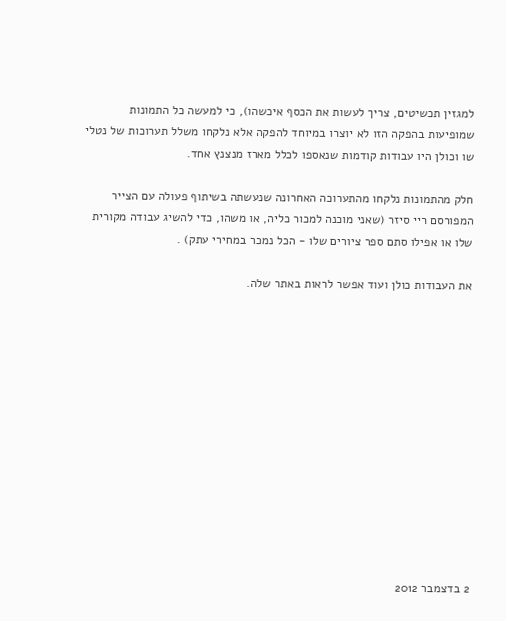למגזין תכשיטים, צריך לעשות את הכסף איכשהו), כי למעשה כל התמונות שמופיעות בהפקה הזו לא יוצרו במיוחד להפקה אלא נלקחו משלל תערוכות של נטלי שו וכולן היו עבודות קודמות שנאספו לכלל מארז מנצנץ אחד.

חלק מהתמונות נלקחו מהתערוכה האחרונה שנעשתה בשיתוף פעולה עם הצייר המפורסם ריי סיזר (שאני מוכנה למכור כליה, או משהו, כדי להשיג עבודה מקורית שלו או אפילו סתם ספר ציורים שלו - הכל נמכר במחירי עתק) .

את העבודות כולן ועוד אפשר לראות באתר שלה.













2 בדצמבר 2012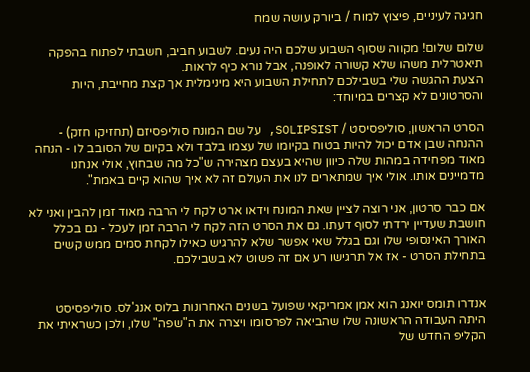חגיגה לעיניים, פיצוץ למוח / ביורק עושה שמח

שלום שלום! מקווה שסוף השבוע שלכם היה נעים. לשבוע חביב, חשבתי לפתוח בהפקה תיאטרלית משהו שלא קשורה לאופנה, אבל נורא כיף לראות.
הצעת ההגשה שלי בשבילכם לתחילת השבוע היא מינימלית אך קצת מחייבת, היות והסרטונים לא קצרים במיוחד:

הסרט הראשון, סוליפסיסט / SOLIPSIST, על שם המונח סוליפסיזם (תחזיקו חזק) - ההנחה שבן אדם יכול להיות בטוח בקיומו של עצמו בלבד ולא בקיום של הסובב לו - הנחה מאוד מפחידה במהות שלה כיוון שהיא בעצם מצהירה ש"כל מה שבחוץ, אולי אנחנו מדמיינים אותו. אולי איך שמתארים לנו את העולם זה לא איך שהוא קיים באמת".

אם כבר סרטון, אני רוצה לציין שאת המונח וידאו ארט לקח לי הרבה מאוד זמן להבין ואני לא חושבת שעדיין ירדתי לסוף דעתו. גם את הסרט הזה לקח לי הרבה זמן לעכל - גם בכלל האורך האינסופי שלו וגם בגלל שאי אפשר שלא להרגיש כאילו לקחת סמים ממש קשים בתחילת הסרט - אז אל תרגישו רע אם זה פשוט לא בשבילכם.


אנדרו תומס יואנג הוא אמן אמריקאי שפועל בשנים האחרונות בלוס אנג'לס. סוליפסיסט היתה העבודה הראשונה שלו שהביאה לפרסומו ויצרה את ה"שפה" שלו, ולכן כשראיתי את הקליפ החדש של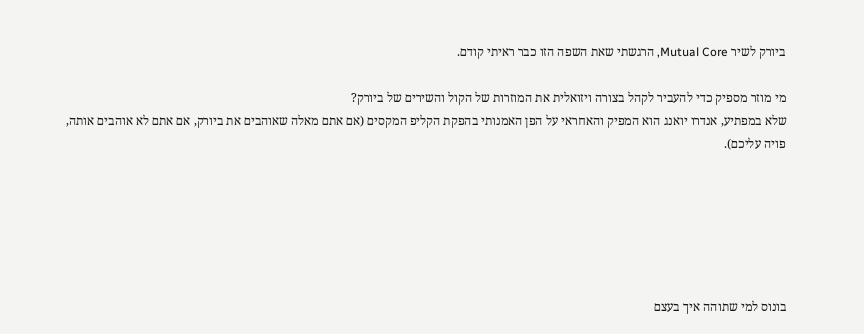ביורק לשיר Mutual Core, הרגשתי שאת השפה הזו כבר ראיתי קודם.

מי מוזר מספיק כדי להעביר לקהל בצורה ויזואלית את המוזרות של הקול והשירים של ביורק?
שלא במפתיע, אנדרו יואנג הוא המפיק והאחראי על הפן האמנותי בהפקת הקליפ המקסים (אם אתם מאלה שאוהבים את ביורק, אם אתם לא אוהבים אותה, פויה עליכם).






בונוס למי שתוהה איך בעצם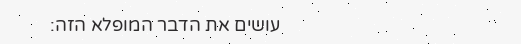עושים את הדבר המופלא הזה: